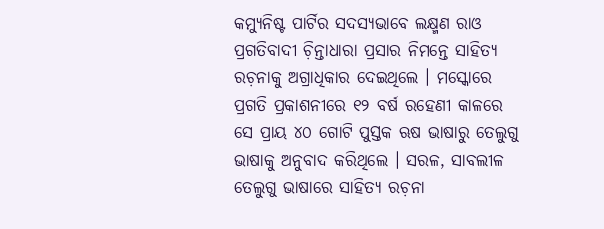କମ୍ୟୁନିଷ୍ଟ ପାର୍ଟିର ସଦସ୍ୟଭାବେ ଲକ୍ଷ୍ମଣ ରାଓ ପ୍ରଗତିବାଦୀ ଚ଼ିନ୍ତାଧାରା ପ୍ରସାର ନିମନ୍ତେ ସାହିତ୍ୟ ରଚ଼ନାକୁ ଅଗ୍ରାଧିକାର ଦେଇଥିଲେ । ମସ୍କୋରେ ପ୍ରଗତି ପ୍ରକାଶନୀରେ ୧୨ ବର୍ଷ ରହେଣୀ କାଳରେ ସେ ପ୍ରାୟ ୪୦ ଗୋଟି ପୁସ୍ତକ ଋଷ ଭାଷାରୁ ତେଲୁଗୁ ଭାଷାକୁ ଅନୁବାଦ କରିଥିଲେ । ସରଳ, ସାବଲୀଳ ତେଲୁଗୁ ଭାଷାରେ ସାହିତ୍ୟ ରଚ଼ନା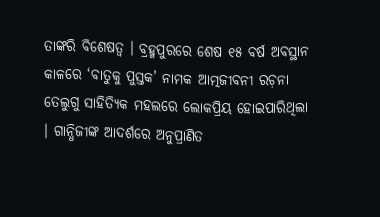ତାଙ୍କରି ବିଶେଷତ୍ୱ । ବ୍ରହ୍ମପୁରରେ ଶେଷ ୧୫ ବର୍ଷ ଅବସ୍ଥାନ କାଳରେ ‘ବାତୁକୁ ପୁସ୍ତକ’ ନାମକ ଆତ୍ମଜୀବନୀ ରଚ଼ନା ତେଲୁଗୁ ସାହିତ୍ୟିକ ମହଲରେ ଲୋକପ୍ରିୟ ହୋଇପାରିଥିଲା । ଗାନ୍ଧିଜୀଙ୍କ ଆଦର୍ଶରେ ଅନୁପ୍ରାଣିତ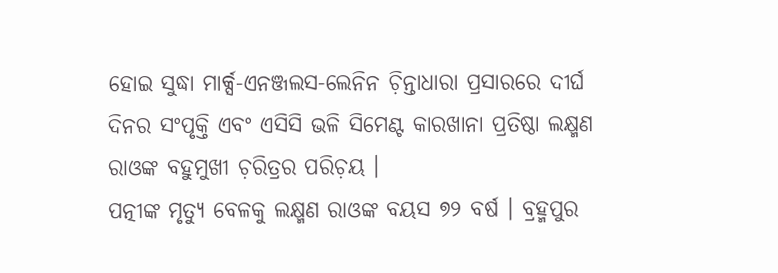ହୋଇ ସୁଦ୍ଧା ମାର୍କ୍ସ-ଏନଞ୍ଜଲସ-ଲେନିନ ଚ଼ିନ୍ତାଧାରା ପ୍ରସାରରେ ଦୀର୍ଘ ଦିନର ସଂପୃକ୍ତି ଏବଂ ଏସିସି ଭଳି ସିମେଣ୍ଟ କାରଖାନା ପ୍ରତିଷ୍ଠା ଲକ୍ଷ୍ମଣ ରାଓଙ୍କ ବହୁମୁଖୀ ଚ଼ରିତ୍ରର ପରିଚ଼ୟ ।
ପତ୍ନୀଙ୍କ ମୃତ୍ୟୁ ବେଳକୁ ଲକ୍ଷ୍ମଣ ରାଓଙ୍କ ବୟସ ୭୨ ବର୍ଷ । ବ୍ରହ୍ମପୁର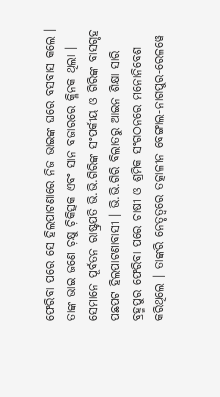ଫେରିବା ପରେ ସେ ହିଲପାଟଣାରେ ନିଜ ଭାଇଙ୍କ ଘରେ ବସବାସ କଲେ । ତାଙ୍କ ଭାଇ ଜଣେ ଚ଼କ୍ଷୁ ଚ଼ିକିତ୍ସକ ଏବଂ ସାନ ବଜାରରେ କ୍ଳିନକ ଥିଲା । ସେମାନେ ପୂର୍ବତନ ରାଷ୍ଟ୍ରପତି ଭି.ଭି.ଗିରିଙ୍କ ସଂପର୍କୀୟ ଓ ଗିରିଙ୍କ ବାସଗୃହ ପଛପଟ ହିଲପାଟଣାବାସୀ । ଭି.ଭି.ଗିରି ବିଲାତରୁ ଆଇନ ଶିକ୍ଷା ସାରି ବ୍ରହ୍ମପୁର ଫେରିବା ପରେ ଚାଷୀ ଓ ଶ୍ରମିକ ସଂଗଠନରେ ମନୋନିବେଶ କରିଥିଲେ । ତାଙ୍କରି ନେତୃତ୍ୱରେ ତତ୍କାଳୀନ ବେଙ୍ଗାଲ-ନାଗପୁର-ରେଳୱେ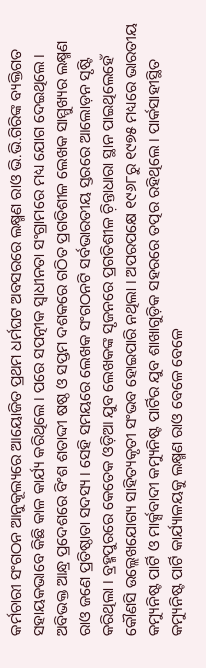କର୍ମଚାରୀ ସଂଗଠନ ଆନୁକୂଲ୍ୟରେ ଆୟୋଜିତ ପ୍ରଥମ ଧର୍ମଘଟ ଅବସରରେ ଲକ୍ଷ୍ମଣ ରାଓ ଭି.ଭି.ଗିରିଙ୍କ ବ୍ୟକ୍ତିଗତ ସହାୟକଭାବେ କିଛି କାଳ କାର୍ଯ୍ୟ କରିଥିଲେ । ପରେ ସପତ୍ନୀକ ସ୍ୱାଧୀନତା ସଂଗ୍ରାମରେ ମଧ୍ୟ ଯୋଗ ଦେଇଥିଲେ ।
ଅବିଭକ୍ତ ଆନ୍ଧ୍ର ପ୍ରଦେଶରେ ବିଂଶ ଶତାଦ୍ଦୀ ଷଷ୍ଠ ଓ ସପ୍ତମ ଦଶକରେ ଗଠିତ ପ୍ରଗତିଶୀଳ ଲେଖକ ସାମ୍ମୁଖ୍ୟର ଲକ୍ଷ୍ମଣ ରାଓ ଜଣେ ପ୍ରତିଷ୍ଠାତା ସଦସ୍ୟ । ସେହି ସମୟରେ ଲେଖକ ସଂଗଠନଟି ସର୍ବଭାରତୀୟ ସ୍ତରରେ ଆଲୋଡ଼ନ ସୃଷ୍ଟି କରିଥିଲା । ବ୍ରହ୍ମପୁରରେ କେତେକ ଓଡ଼ିଆ ଯୁବ ଲେଖକଙ୍କ ସୃଜନରେ ପ୍ରଗତିଶୀଳ ଚ଼ିନ୍ତାଧାରା ସ୍ଥାନ ପାଇଥିଲେହେଁ କୌଣସି ଉଲ୍ଲେଖଯୋଗ୍ୟ ସାହିତ୍ୟକୃତୀ ସଂଭବ ହୋଇପାରି ନଥିଲା । ଅପରପକ୍ଷେ ୧୯୬୮ରୁ ୧୯୭୫ ମଧ୍ୟରେ ଭାରତୀୟ କମ୍ୟୁନିଷ୍ଟ ପାର୍ଟି ଓ ମାର୍କ୍ସବାଦୀ କମ୍ୟୁନିଷ୍ଟ ପାର୍ଟିର ଯୁବ ଶାଖାଗୁଡ଼ିକ ସହରରେ ତତ୍ପର ରହିଥିଲେ । ପାର୍କସାହୀସ୍ଥିତ କମ୍ୟୁନିଷ୍ଟ ପାର୍ଟି କାର୍ଯ୍ୟାଳୟକୁ ଲକ୍ଷ୍ମଣ ରାଓ ବେଳେ ବେଳେ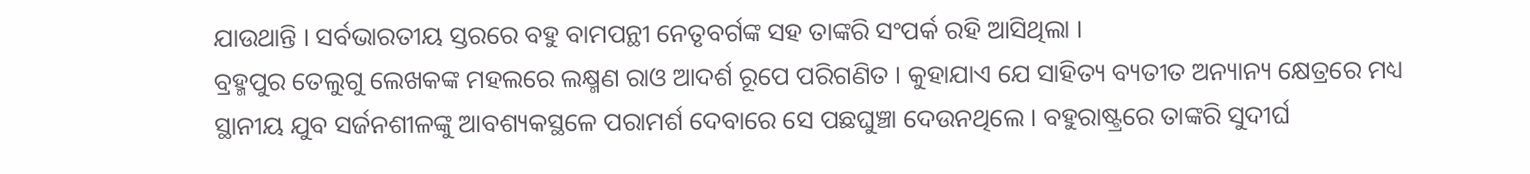ଯାଉଥାନ୍ତି । ସର୍ବଭାରତୀୟ ସ୍ତରରେ ବହୁ ବାମପନ୍ଥୀ ନେତୃବର୍ଗଙ୍କ ସହ ତାଙ୍କରି ସଂପର୍କ ରହି ଆସିଥିଲା ।
ବ୍ରହ୍ମପୁର ତେଲୁଗୁ ଲେଖକଙ୍କ ମହଲରେ ଲକ୍ଷ୍ମଣ ରାଓ ଆଦର୍ଶ ରୂପେ ପରିଗଣିତ । କୁହାଯାଏ ଯେ ସାହିତ୍ୟ ବ୍ୟତୀତ ଅନ୍ୟାନ୍ୟ କ୍ଷେତ୍ରରେ ମଧ୍ୟ ସ୍ଥାନୀୟ ଯୁବ ସର୍ଜନଶୀଳଙ୍କୁ ଆବଶ୍ୟକସ୍ଥଳେ ପରାମର୍ଶ ଦେବାରେ ସେ ପଛଘୁଞ୍ଚା ଦେଉନଥିଲେ । ବହୁରାଷ୍ଟ୍ରରେ ତାଙ୍କରି ସୁଦୀର୍ଘ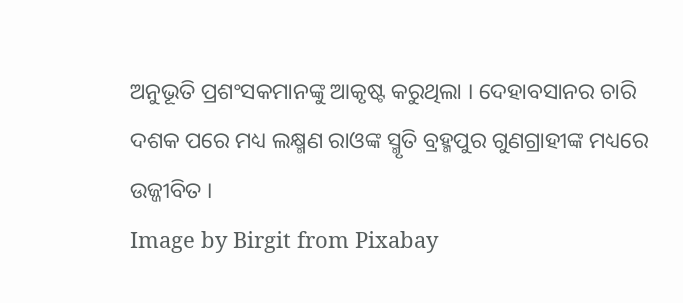ଅନୁଭୂତି ପ୍ରଶଂସକମାନଙ୍କୁ ଆକୃଷ୍ଟ କରୁଥିଲା । ଦେହାବସାନର ଚାରି ଦଶକ ପରେ ମଧ୍ୟ ଲକ୍ଷ୍ମଣ ରାଓଙ୍କ ସ୍ମୃତି ବ୍ରହ୍ମପୁର ଗୁଣଗ୍ରାହୀଙ୍କ ମଧ୍ୟରେ ଉଜ୍ଜୀବିତ ।
Image by Birgit from Pixabay